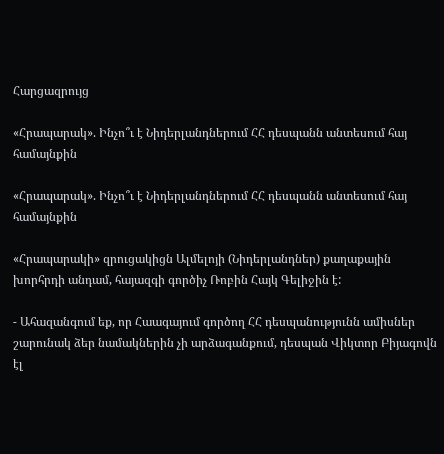Հարցազրույց

«Հրապարակ». Ինչո՞ւ է Նիդերլանդներում ՀՀ դեսպանն անտեսում հայ համայնքին

«Հրապարակ». Ինչո՞ւ է Նիդերլանդներում ՀՀ դեսպանն անտեսում հայ համայնքին

«Հրապարակի» զրուցակիցն Ալմելոյի (Նիդերլանդներ) քաղաքային խորհրդի անդամ, հայազգի գործիչ Ռոբին Հայկ Գելիջին է:

- Ահազանգում եք, որ Հաագայում գործող ՀՀ դեսպանությունն ամիսներ շարունակ ձեր նամակներին չի արձագանքում, դեսպան Վիկտոր Բիյագովն էլ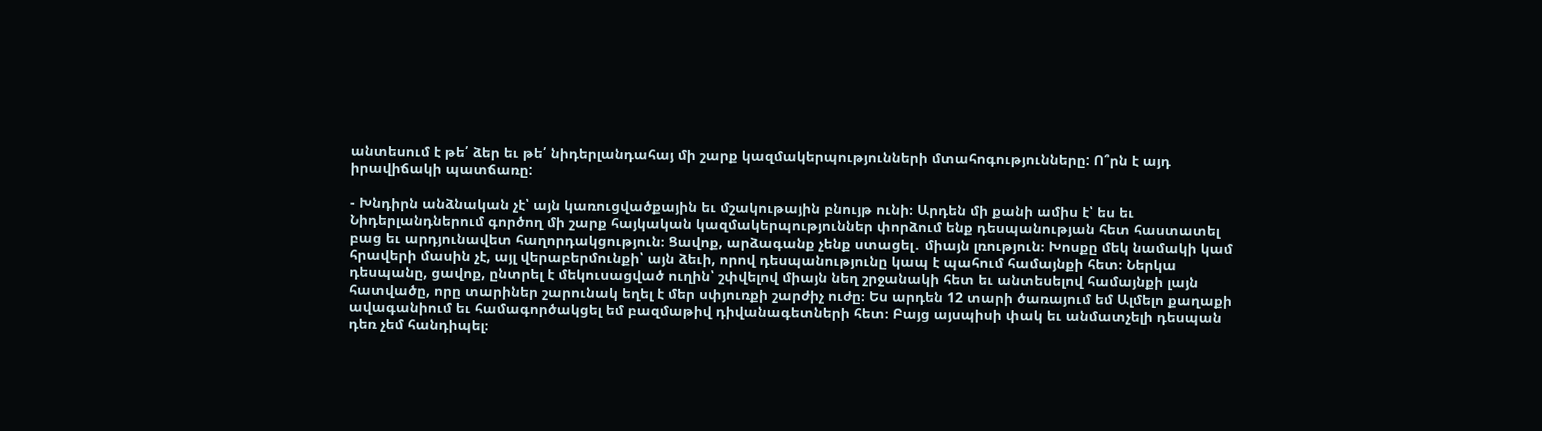անտեսում է թե՛ ձեր եւ թե՛ նիդերլանդահայ մի շարք կազմակերպությունների մտահոգությունները: Ո՞րն է այդ իրավիճակի պատճառը:

- Խնդիրն անձնական չէ՝ այն կառուցվածքային եւ մշակութային բնույթ ունի։ Արդեն մի քանի ամիս է՝ ես եւ Նիդերլանդներում գործող մի շարք հայկական կազմակերպություններ փորձում ենք դեսպանության հետ հաստատել բաց եւ արդյունավետ հաղորդակցություն։ Ցավոք, արձագանք չենք ստացել․ միայն լռություն։ Խոսքը մեկ նամակի կամ հրավերի մասին չէ, այլ վերաբերմունքի՝ այն ձեւի, որով դեսպանությունը կապ է պահում համայնքի հետ։ Ներկա դեսպանը, ցավոք, ընտրել է մեկուսացված ուղին՝ շփվելով միայն նեղ շրջանակի հետ եւ անտեսելով համայնքի լայն հատվածը, որը տարիներ շարունակ եղել է մեր սփյուռքի շարժիչ ուժը։ Ես արդեն 12 տարի ծառայում եմ Ալմելո քաղաքի ավագանիում եւ համագործակցել եմ բազմաթիվ դիվանագետների հետ։ Բայց այսպիսի փակ եւ անմատչելի դեսպան դեռ չեմ հանդիպել։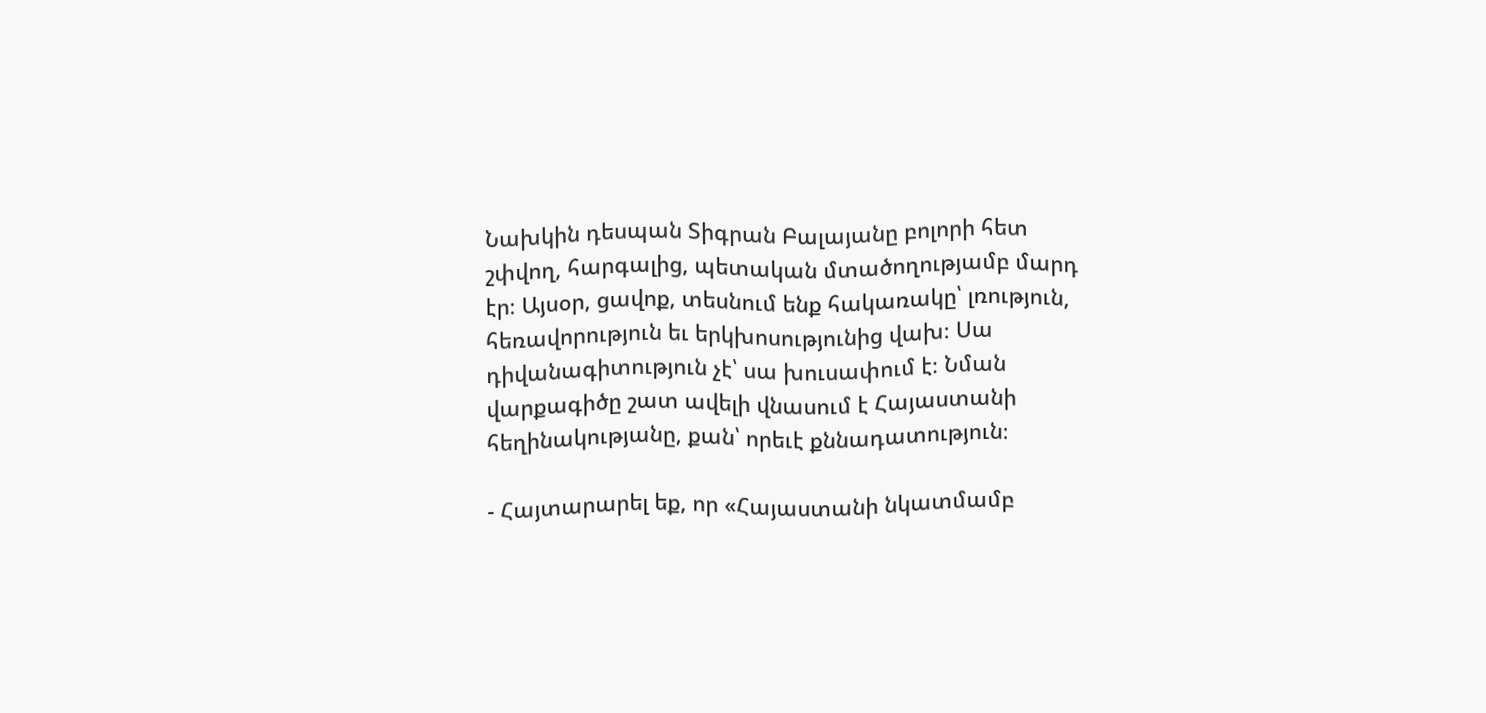Նախկին դեսպան Տիգրան Բալայանը բոլորի հետ շփվող, հարգալից, պետական մտածողությամբ մարդ էր։ Այսօր, ցավոք, տեսնում ենք հակառակը՝ լռություն, հեռավորություն եւ երկխոսությունից վախ։ Սա դիվանագիտություն չէ՝ սա խուսափում է։ Նման վարքագիծը շատ ավելի վնասում է Հայաստանի հեղինակությանը, քան՝ որեւէ քննադատություն։

- Հայտարարել եք, որ «Հայաստանի նկատմամբ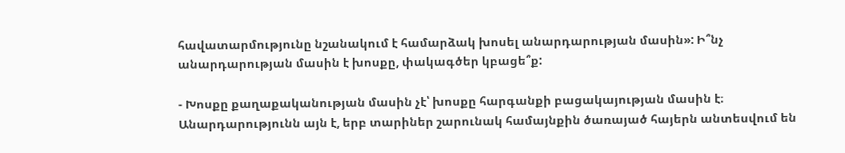հավատարմությունը նշանակում է համարձակ խոսել անարդարության մասին»: Ի՞նչ անարդարության մասին է խոսքը, փակագծեր կբացե՞ք:

- Խոսքը քաղաքականության մասին չէ՝ խոսքը հարգանքի բացակայության մասին է։ Անարդարությունն այն է, երբ տարիներ շարունակ համայնքին ծառայած հայերն անտեսվում են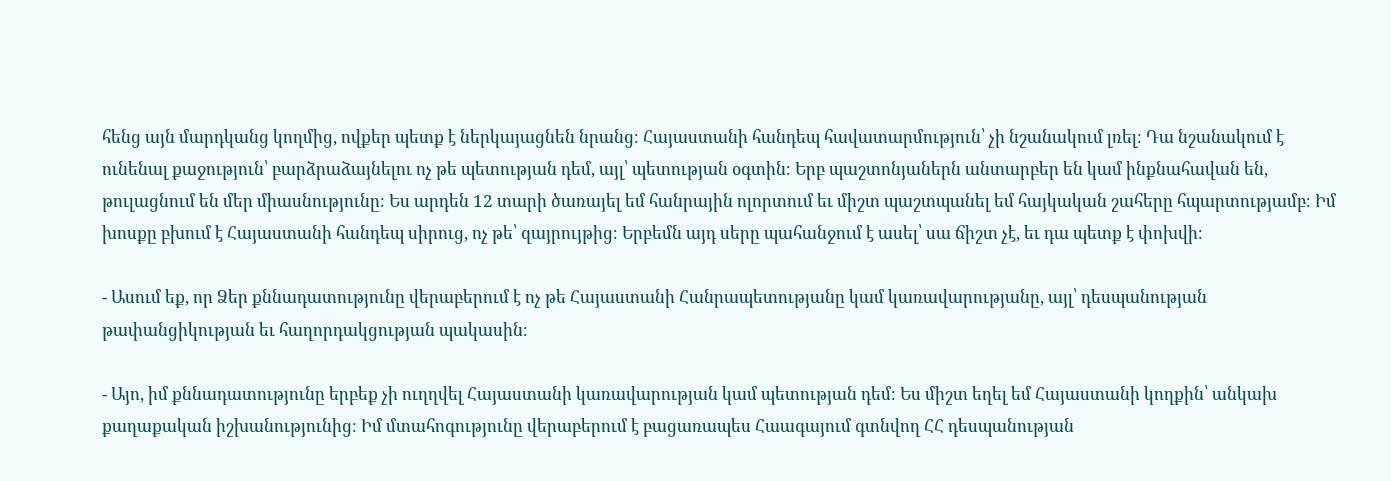հենց այն մարդկանց կողմից, ովքեր պետք է ներկայացնեն նրանց։ Հայաստանի հանդեպ հավատարմություն՝ չի նշանակում լռել։ Դա նշանակում է ունենալ քաջություն՝ բարձրաձայնելու ոչ թե պետության դեմ, այլ՝ պետության օգտին։ Երբ պաշտոնյաներն անտարբեր են կամ ինքնահավան են, թուլացնում են մեր միասնությունը։ Ես արդեն 12 տարի ծառայել եմ հանրային ոլորտում եւ միշտ պաշտպանել եմ հայկական շահերը հպարտությամբ։ Իմ խոսքը բխում է Հայաստանի հանդեպ սիրուց, ոչ թե՝ զայրույթից։ Երբեմն այդ սերը պահանջում է ասել՝ սա ճիշտ չէ, եւ դա պետք է փոխվի։

- Ասում եք, որ Ձեր քննադատությունը վերաբերում է ոչ թե Հայաստանի Հանրապետությանը կամ կառավարությանը, այլ՝ դեսպանության թափանցիկության եւ հաղորդակցության պակասին։

- Այո, իմ քննադատությունը երբեք չի ուղղվել Հայաստանի կառավարության կամ պետության դեմ։ Ես միշտ եղել եմ Հայաստանի կողքին՝ անկախ քաղաքական իշխանությունից։ Իմ մտահոգությունը վերաբերում է բացառապես Հաագայում գտնվող ՀՀ դեսպանության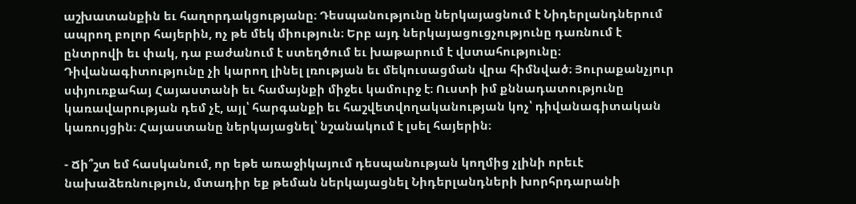աշխատանքին եւ հաղորդակցությանը։ Դեսպանությունը ներկայացնում է Նիդերլանդներում ապրող բոլոր հայերին, ոչ թե մեկ միություն։ Երբ այդ ներկայացուցչությունը դառնում է ընտրովի եւ փակ, դա բաժանում է ստեղծում եւ խաթարում է վստահությունը։ Դիվանագիտությունը չի կարող լինել լռության եւ մեկուսացման վրա հիմնված։ Յուրաքանչյուր սփյուռքահայ Հայաստանի եւ համայնքի միջեւ կամուրջ է։ Ուստի իմ քննադատությունը կառավարության դեմ չէ, այլ՝ հարգանքի եւ հաշվետվողականության կոչ՝ դիվանագիտական կառույցին։ Հայաստանը ներկայացնել՝ նշանակում է լսել հայերին։

- Ճի՞շտ եմ հասկանում, որ եթե առաջիկայում դեսպանության կողմից չլինի որեւէ նախաձեռնություն, մտադիր եք թեման ներկայացնել Նիդերլանդների խորհրդարանի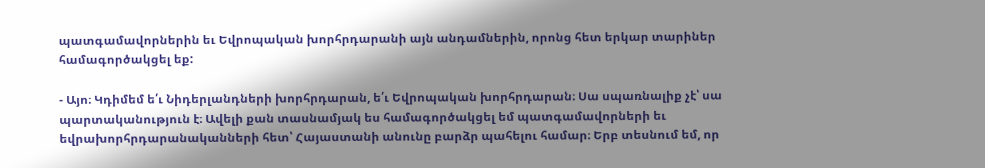պատգամավորներին եւ Եվրոպական խորհրդարանի այն անդամներին, որոնց հետ երկար տարիներ համագործակցել եք:

- Այո։ Կդիմեմ ե՛ւ Նիդերլանդների խորհրդարան, ե՛ւ Եվրոպական խորհրդարան։ Սա սպառնալիք չէ՝ սա պարտականություն է։ Ավելի քան տասնամյակ ես համագործակցել եմ պատգամավորների եւ եվրախորհրդարանականների հետ՝ Հայաստանի անունը բարձր պահելու համար։ Երբ տեսնում եմ, որ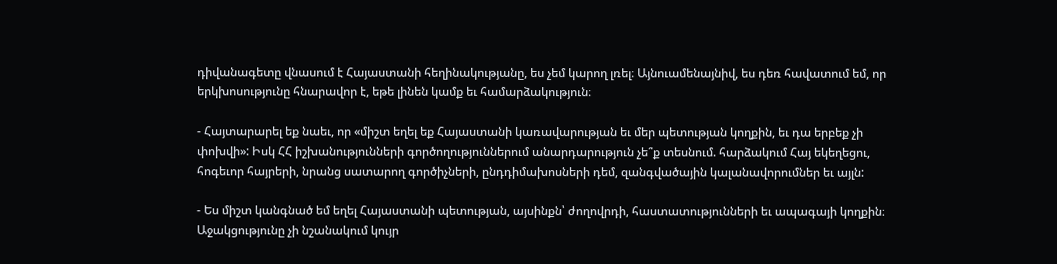դիվանագետը վնասում է Հայաստանի հեղինակությանը, ես չեմ կարող լռել։ Այնուամենայնիվ, ես դեռ հավատում եմ, որ երկխոսությունը հնարավոր է, եթե լինեն կամք եւ համարձակություն։

- Հայտարարել եք նաեւ, որ «միշտ եղել եք Հայաստանի կառավարության եւ մեր պետության կողքին, եւ դա երբեք չի փոխվի»: Իսկ ՀՀ իշխանությունների գործողություններում անարդարություն չե՞ք տեսնում. հարձակում Հայ եկեղեցու, հոգեւոր հայրերի, նրանց սատարող գործիչների, ընդդիմախոսների դեմ, զանգվածային կալանավորումներ եւ այլն:

- Ես միշտ կանգնած եմ եղել Հայաստանի պետության, այսինքն՝ ժողովրդի, հաստատությունների եւ ապագայի կողքին։ Աջակցությունը չի նշանակում կույր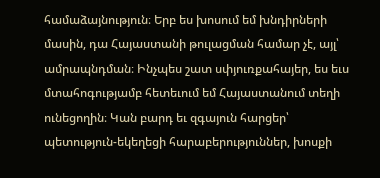համաձայնություն։ Երբ ես խոսում եմ խնդիրների մասին, դա Հայաստանի թուլացման համար չէ, այլ՝ ամրապնդման։ Ինչպես շատ սփյուռքահայեր, ես եւս մտահոգությամբ հետեւում եմ Հայաստանում տեղի ունեցողին։ Կան բարդ եւ զգայուն հարցեր՝ պետություն-եկեղեցի հարաբերություններ, խոսքի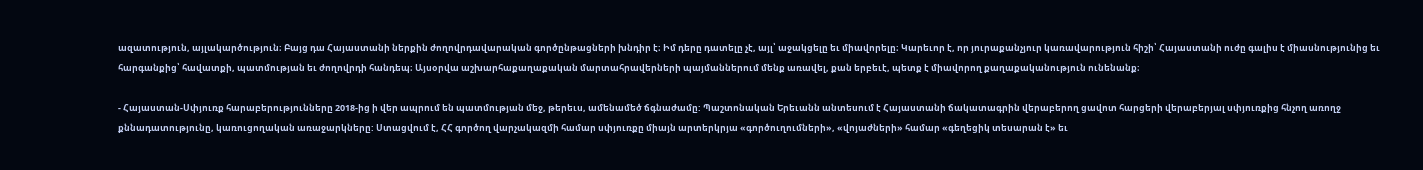ազատություն, այլակարծություն։ Բայց դա Հայաստանի ներքին ժողովրդավարական գործընթացների խնդիր է։ Իմ դերը դատելը չէ, այլ՝ աջակցելը եւ միավորելը։ Կարեւոր է, որ յուրաքանչյուր կառավարություն հիշի՝ Հայաստանի ուժը գալիս է միասնությունից եւ հարգանքից՝ հավատքի, պատմության եւ ժողովրդի հանդեպ։ Այսօրվա աշխարհաքաղաքական մարտահրավերների պայմաններում մենք առավել, քան երբեւէ, պետք է միավորող քաղաքականություն ունենանք։

- Հայաստան-Սփյուռք հարաբերությունները 2018-ից ի վեր ապրում են պատմության մեջ, թերեւս, ամենամեծ ճգնաժամը: Պաշտոնական Երեւանն անտեսում է Հայաստանի ճակատագրին վերաբերող ցավոտ հարցերի վերաբերյալ սփյուռքից հնչող առողջ քննադատությունը, կառուցողական առաջարկները: Ստացվում է, ՀՀ գործող վարչակազմի համար սփյուռքը միայն արտերկրյա «գործուղումների», «վոյաժների» համար «գեղեցիկ տեսարան է» եւ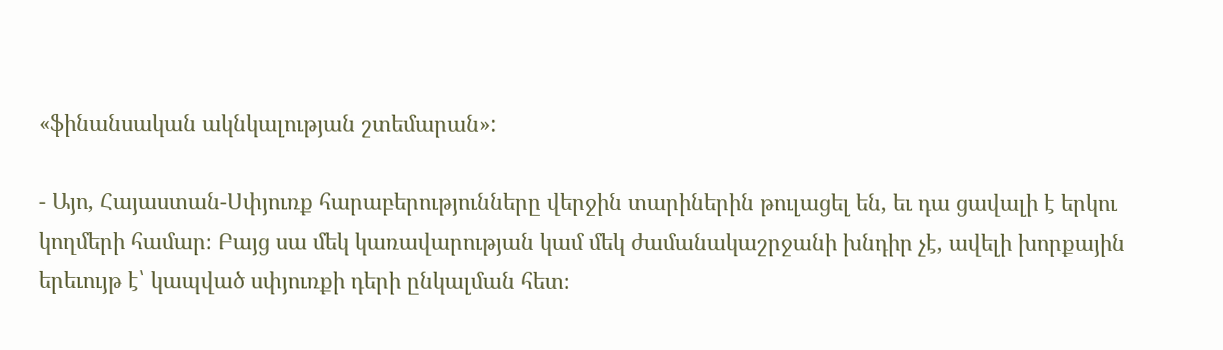«ֆինանսական ակնկալության շտեմարան»:

- Այո, Հայաստան-Սփյուռք հարաբերությունները վերջին տարիներին թուլացել են, եւ դա ցավալի է երկու կողմերի համար։ Բայց սա մեկ կառավարության կամ մեկ ժամանակաշրջանի խնդիր չէ, ավելի խորքային երեւույթ է՝ կապված սփյուռքի դերի ընկալման հետ։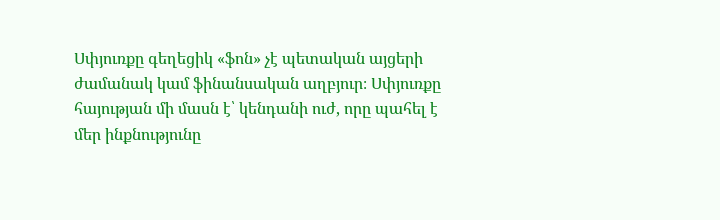Սփյուռքը գեղեցիկ «ֆոն» չէ պետական այցերի ժամանակ կամ ֆինանսական աղբյուր։ Սփյուռքը հայության մի մասն է՝ կենդանի ուժ, որը պահել է մեր ինքնությունը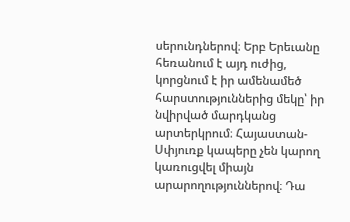սերունդներով։ Երբ Երեւանը հեռանում է այդ ուժից, կորցնում է իր ամենամեծ հարստություններից մեկը՝ իր նվիրված մարդկանց արտերկրում։ Հայաստան-Սփյուռք կապերը չեն կարող կառուցվել միայն արարողություններով։ Դա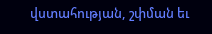վստահության, շփման եւ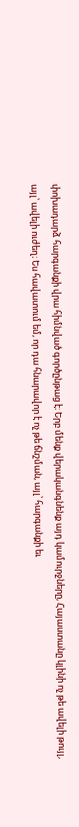փոխադարձ հարգանքի վրա հիմնված գործընթաց է։ Երբ մենք վերականգնենք այդ կամուրջները, Հայաստանը կլինի ոչ թե ավելի թույլ, այլ՝ ավելի ուժեղ։ Ես հավատում եմ, որ դա հնարավոր է ոչ թե ճնշման, այլ՝ հարգանքի եւ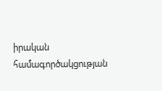իրական համագործակցության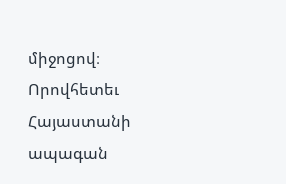միջոցով։ Որովհետեւ Հայաստանի ապագան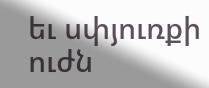եւ սփյուռքի ուժն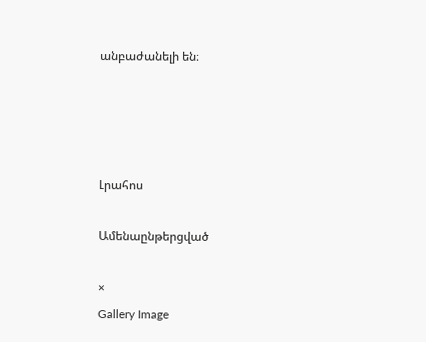անբաժանելի են։




Լրահոս

Ամենաընթերցված

×
Gallery Image